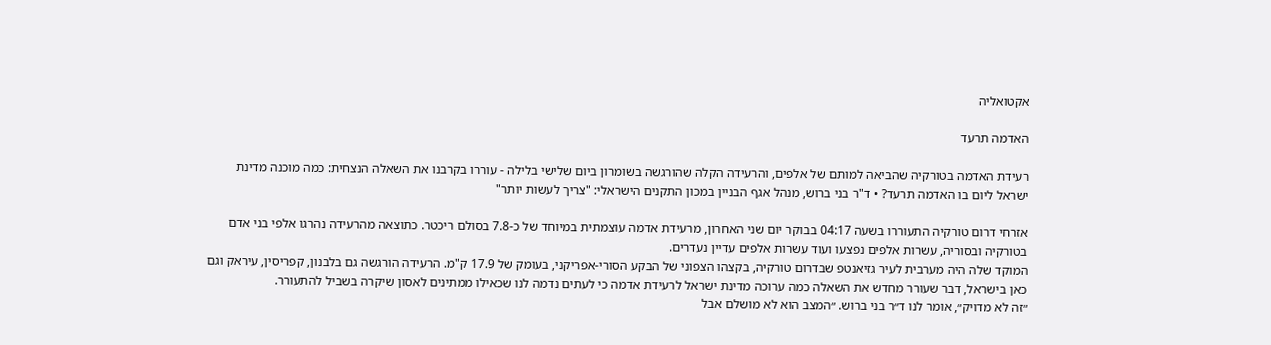אקטואליה

האדמה תרעד

רעידת האדמה בטורקיה שהביאה למותם של אלפים, והרעידה הקלה שהורגשה בשומרון ביום שלישי בלילה - עוררו בקרבנו את השאלה הנצחית: כמה מוכנה מדינת ישראל ליום בו האדמה תרעד? • ד"ר בני ברוש, מנהל אגף הבניין במכון התקנים הישראלי: "צריך לעשות יותר"

אזרחי דרום טורקיה התעוררו בשעה 04:17 בבוקר יום שני האחרון, מרעידת אדמה עוצמתית במיוחד של כ-7.8 בסולם ריכטר. כתוצאה מהרעידה נהרגו אלפי בני אדם בטורקיה ובסוריה, עשרות אלפים נפצעו ועוד עשרות אלפים עדיין נעדרים.
המוקד שלה היה מערבית לעיר גזיאנטפ שבדרום טורקיה, בקצהו הצפוני של הבקע הסורי-אפריקני, בעומק של 17.9 ק"מ. הרעידה הורגשה גם בלבנון, קפריסין, עיראק וגם כאן בישראל, דבר שעורר מחדש את השאלה כמה ערוכה מדינת ישראל לרעידת אדמה כי לעתים נדמה לנו שכאילו ממתינים לאסון שיקרה בשביל להתעורר.
״זה לא מדויק״, אומר לנו ד״ר בני ברוש. ״המצב הוא לא מושלם אבל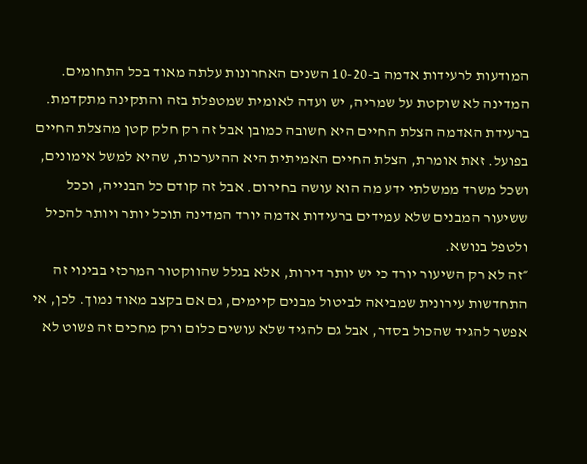המודעות לרעידות אדמה ב-10-20 השנים האחרונות עלתה מאוד בכל התחומים. המדינה לא שוקטת על שמריה, יש ועדה לאומית שמטפלת בזה והתקינה מתקדמת. ברעידת האדמה הצלת החיים היא חשובה כמובן אבל זה רק חלק קטן מהצלת החיים בפועל. זאת אומרת, הצלת החיים האמיתית היא ההיערכות, שהיא למשל אימונים, ושכל משרד ממשלתי ידע מה הוא עושה בחירום. אבל זה קודם כל הבנייה, וככל ששיעור המבנים שלא עמידים ברעידות אדמה יורד המדינה תוכל יותר ויותר להכיל ולטפל בנושא.
״זה לא רק השיעור יורד כי יש יותר דירות, אלא בגלל שהווקטור המרכזי בבינוי זה התחדשות עירונית שמביאה לביטול מבנים קיימים, גם אם בקצב מאוד נמוך. לכן, אי אפשר להגיד שהכול בסדר, אבל גם להגיד שלא עושים כלום ורק מחכים זה פשוט לא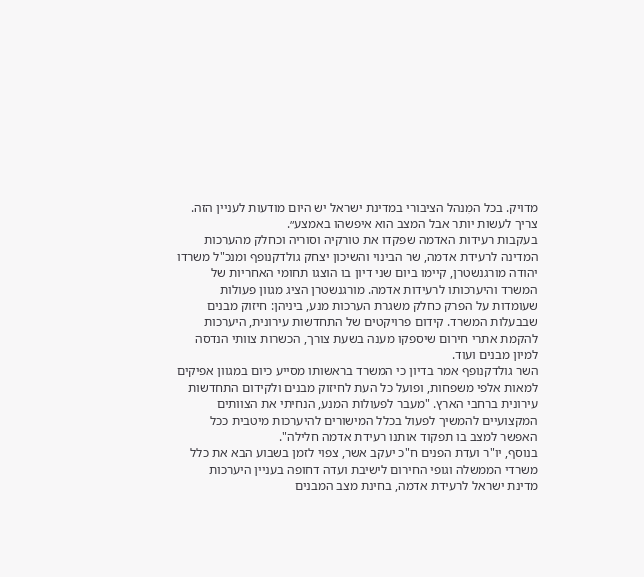מדויק. בכל המִנהל הציבורי במדינת ישראל יש היום מודעות לעניין הזה. צריך לעשות יותר אבל המצב הוא איפשהו באמצע״.
בעקבות רעידות האדמה שפקדו את טורקיה וסוריה וכחלק מהערכות המדינה לרעידת אדמה, שר הבינוי והשיכון יצחק גולדקנופף ומנכ"ל משרדו יהודה מורגנשטרן, קיימו ביום שני דיון בו הוצגו תחומי האחריות של המשרד והיערכותו לרעידות אדמה. מורגנשטרן הציג מגוון פעולות שעומדות על הפרק כחלק משגרת הערכות מנע, ביניהן: חיזוק מבנים שבבעלות המשרד. קידום פרויקטים של התחדשות עירונית, היערכות להקמת אתרי חירום שיספקו מענה בשעת צורך, הכשרות צוותי הנדסה למיון מבנים ועוד.
השר גולדקנופף אמר בדיון כי המשרד בראשותו מסייע כיום במגוון אפיקים למאות אלפי משפחות, ופועל כל העת לחיזוק מבנים ולקידום התחדשות עירונית ברחבי הארץ. "מעבר לפעולות המנע, הנחיתי את הצוותים המקצועיים להמשיך לפעול בכלל המישורים להיערכות מיטבית ככל האפשר למצב בו תפקוד אותנו רעידת אדמה חלילה".
בנוסף, יו"ר ועדת הפנים ח"כ יעקב אשר, צפוי לזמן בשבוע הבא את כלל משרדי הממשלה וגופי החירום לישיבת ועדה דחופה בעניין היערכות מדינת ישראל לרעידת אדמה, בחינת מצב המבנים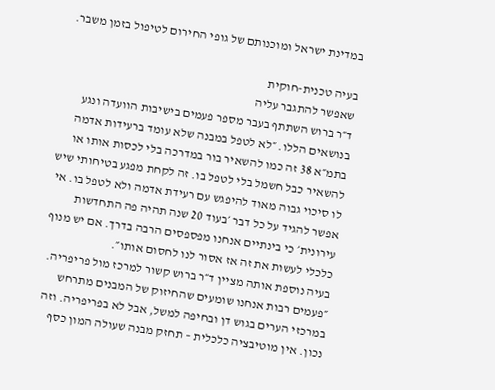במדינת ישראל ומוכנותם של גופי החירום לטיפול בזמן משבר.

בעיה טכנית-חוקית
שאפשר להתגבר עליה
ד״ר ברוש השתתף בעבר מספר פעמים בישיבות הוועדה ונגע בנושאים הללו. ״לא לטפל במבנה שלא עומד ברעידות אדמה בתמ״א 38 זה כמו להשאיר בור במדרכה בלי לכסות אותו או להשאיר כבל חשמל בלי לטפל בו. זה לקחת מפגע בטיחותי שיש לו סיכוי גבוה מאוד להיפגש עם רעידת אדמה ולא לטפל בו. אי אפשר להגיד על כל דבר ׳בעוד 20 שנה תהיה פה התחדשות עירונית׳ כי בינתיים אנחנו מפספסים הרבה בדרך. אם יש מנוף כלכלי לעשות את זה אז אסור לנו לחסום אותו״.
בעיה נוספת אותה מציין ד״ר ברוש קשור למרכז מול פריפריה. ״פעמים רבות אנחנו שומעים שהחיזוק של המבנים מתרחש במרכזי הערים בגוש דן ובחיפה למשל, אבל לא בפריפריה. וזה נכון. אין מוטיבציה כלכלית – תחזק מבנה שעולה המון כסף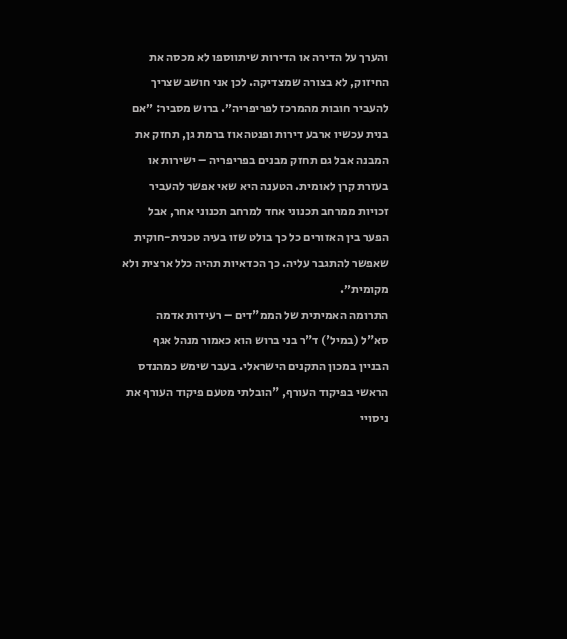והערך על הדירה או הדירות שיתווספו לא מכסה את החיזוק, לא בצורה שמצדיקה. לכן אני חושב שצריך להעביר חובות מהמרכז לפריפריה״. ברוש מסביר: ״אם בנית עכשיו ארבע דירות ופנטהאוז ברמת גן, תחזק את המבנה אבל גם תחזק מבנים בפריפריה – ישירות או בעזרת קרן לאומית. הטענה היא שאי אפשר להעביר זכויות ממרחב תכנוני אחד למרחב תכנוני אחר, אבל הפער בין האזורים כל כך בולט שזו בעיה טכנית-חוקית שאפשר להתגבר עליה. כך הכדאיות תהיה כלל ארצית ולא מקומית״.
התרומה האמיתית של הממ"דים – רעידות אדמה
סא"ל (במיל') ד"ר בני ברוש הוא כאמור מנהל אגף הבניין במכון התקנים הישראלי. בעבר שימש כמהנדס הראשי בפיקוד העורף, "הובלתי מטעם פיקוד העורף את ניסויי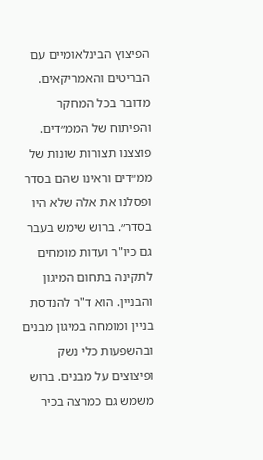הפיצוץ הבינלאומיים עם הבריטים והאמריקאים. מדובר בכל המחקר והפיתוח של הממ״דים. פוצצנו תצורות שונות של ממ״דים וראינו שהם בסדר ופסלנו את אלה שלא היו בסדר״. ברוש שימש בעבר גם כיו"ר ועדות מומחים לתקינה בתחום המיגון והבניין. הוא ד"ר להנדסת בניין ומומחה במיגון מבנים ובהשפעות כלי נשק ופיצוצים על מבנים. ברוש משמש גם כמרצה בכיר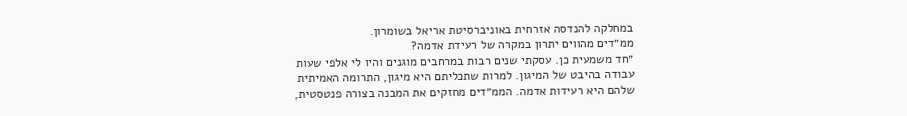במחלקה להנדסה אזרחית באוניברסיטת אריאל בשומרון.
ממ״דים מהווים יתרון במקרה של רעידת אדמה?
״חד משמעית כן. עסקתי שנים רבות במרחבים מוגנים והיו לי אלפי שעות עבודה בהיבט של המיגון. למרות שתכליתם היא מיגון, התרומה האמיתית שלהם היא רעידות אדמה. הממ״דים מחזקים את המבנה בצורה פנטסטית,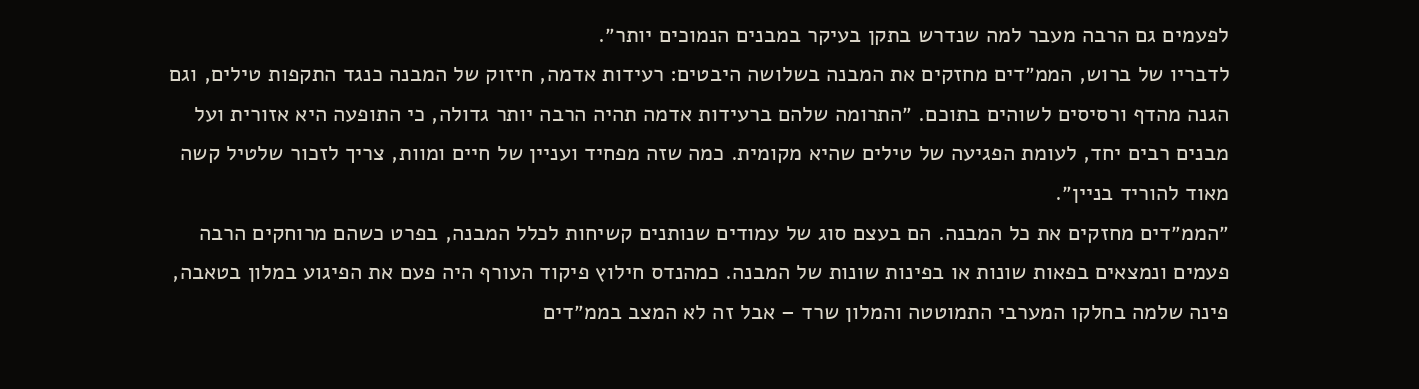לפעמים גם הרבה מעבר למה שנדרש בתקן בעיקר במבנים הנמוכים יותר״.
לדבריו של ברוש, הממ״דים מחזקים את המבנה בשלושה היבטים: רעידות אדמה, חיזוק של המבנה כנגד התקפות טילים, וגם הגנה מהדף ורסיסים לשוהים בתוכם. ״התרומה שלהם ברעידות אדמה תהיה הרבה יותר גדולה, כי התופעה היא אזורית ועל מבנים רבים יחד, לעומת הפגיעה של טילים שהיא מקומית. כמה שזה מפחיד ועניין של חיים ומוות, צריך לזכור שלטיל קשה מאוד להוריד בניין״.
״הממ״דים מחזקים את כל המבנה. הם בעצם סוג של עמודים שנותנים קשיחות לכלל המבנה, בפרט כשהם מרוחקים הרבה פעמים ונמצאים בפאות שונות או בפינות שונות של המבנה. כמהנדס חילוץ פיקוד העורף היה פעם את הפיגוע במלון בטאבה, פינה שלמה בחלקו המערבי התמוטטה והמלון שרד – אבל זה לא המצב בממ״דים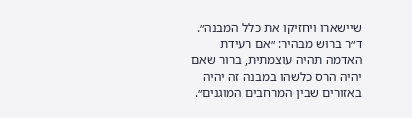שיישארו ויחזיקו את כלל המבנה״. ד״ר ברוש מבהיר: ״אם רעידת האדמה תהיה עוצמתית, ברור שאם יהיה הרס כלשהו במבנה זה יהיה באזורים שבין המרחבים המוגנים״.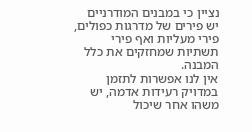נציין כי במבנים המודרניים יש פירים של מדרגות כפולים, פירי מעליות ואף פירי תשתיות שמחזקים את כלל המבנה.
אין לנו אפשרות לתזמן במדויק רעידות אדמה, יש משהו אחר שיכול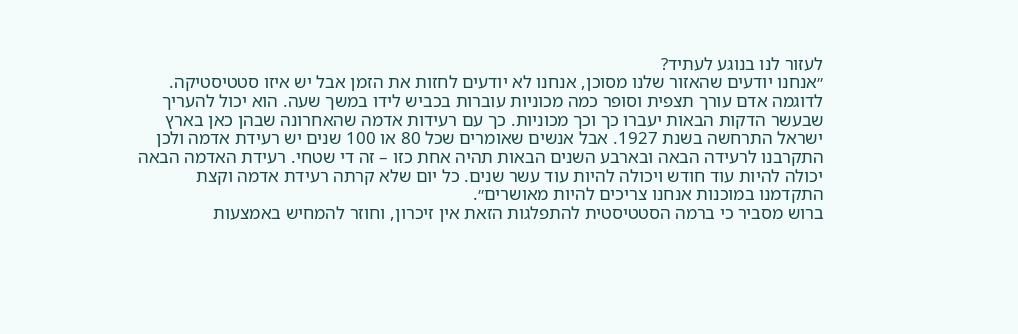לעזור לנו בנוגע לעתיד?
״אנחנו יודעים שהאזור שלנו מסוכן, אנחנו לא יודעים לחזות את הזמן אבל יש איזו סטטיסטיקה. לדוגמה אדם עורך תצפית וסופר כמה מכוניות עוברות בכביש לידו במשך שעה. הוא יכול להעריך שבעשר הדקות הבאות יעברו כך וכך מכוניות. כך עם רעידות אדמה שהאחרונה שבהן כאן בארץ ישראל התרחשה בשנת 1927. אבל אנשים שאומרים שכל 80 או 100 שנים יש רעידת אדמה ולכן התקרבנו לרעידה הבאה ובארבע השנים הבאות תהיה אחת כזו – זה די שטחי. רעידת האדמה הבאה יכולה להיות עוד חודש ויכולה להיות עוד עשר שנים. כל יום שלא קרתה רעידת אדמה וקצת התקדמנו במוכנות אנחנו צריכים להיות מאושרים״.
ברוש מסביר כי ברמה הסטטיסטית להתפלגות הזאת אין זיכרון, וחוזר להמחיש באמצעות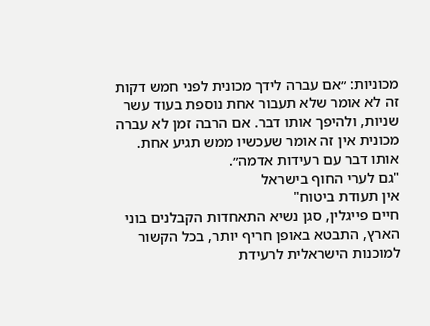מכוניות: ״אם עברה לידך מכונית לפני חמש דקות זה לא אומר שלא תעבור אחת נוספת בעוד עשר שניות, ולהיפך אותו דבר. אם הרבה זמן לא עברה מכונית אין זה אומר שעכשיו ממש תגיע אחת. אותו דבר עם רעידות אדמה״.
"גם לערי החוף בישראל
אין תעודת ביטוח"
חיים פייגלין, סגן נשיא התאחדות הקבלנים בוני הארץ, התבטא באופן חריף יותר, בכל הקשור למוכנות הישראלית לרעידת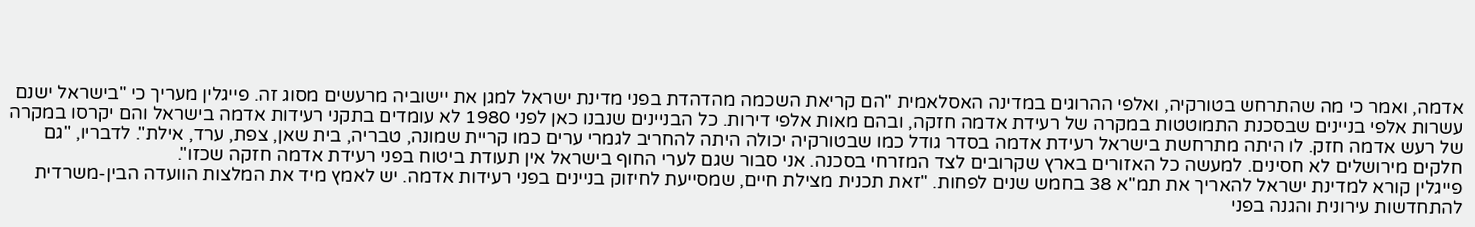אדמה, ואמר כי מה שהתרחש בטורקיה, ואלפי ההרוגים במדינה האסלאמית "הם קריאת השכמה מהדהדת בפני מדינת ישראל למגן את יישוביה מרעשים מסוג זה. פייגלין מעריך כי "בישראל ישנם עשרות אלפי בניינים שבסכנת התמוטטות במקרה של רעידת אדמה חזקה, ובהם מאות אלפי דירות. כל הבניינים שנבנו כאן לפני 1980 לא עומדים בתקני רעידות אדמה בישראל והם יקרסו במקרה של רעש אדמה חזק. לו היתה מתרחשת בישראל רעידת אדמה בסדר גודל כמו שבטורקיה יכולה היתה להחריב לגמרי ערים כמו קריית שמונה, טבריה, בית שאן, צפת, ערד, אילת". לדבריו, "גם חלקים מירושלים לא חסינים. למעשה כל האזורים בארץ שקרובים לצד המזרחי בסכנה. אני סבור שגם לערי החוף בישראל אין תעודת ביטוח בפני רעידת אדמה חזקה שכזו".
פייגלין קורא למדינת ישראל להאריך את תמ"א 38 בחמש שנים לפחות. "זאת תכנית מצילת חיים, שמסייעת לחיזוק בניינים בפני רעידות אדמה. יש לאמץ מיד את המלצות הוועדה הבין-משרדית להתחדשות עירונית והגנה בפני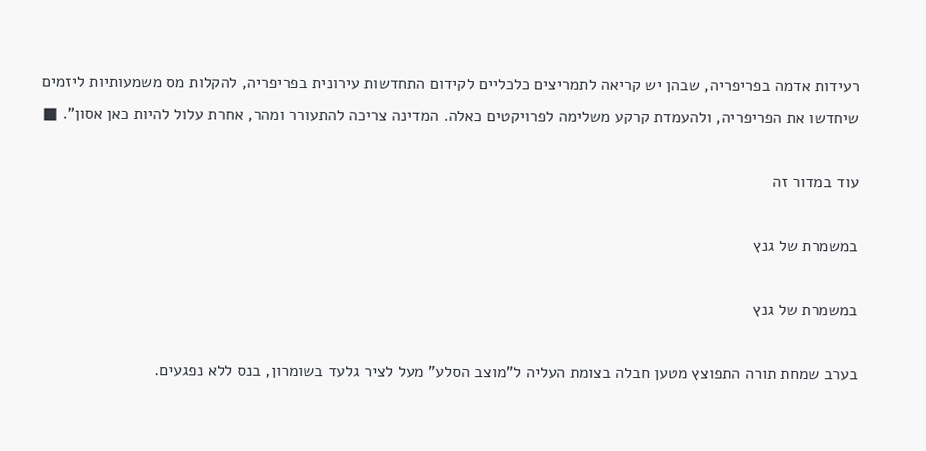רעידות אדמה בפריפריה, שבהן יש קריאה לתמריצים כלכליים לקידום התחדשות עירונית בפריפריה, להקלות מס משמעותיות ליזמים שיחדשו את הפריפריה, ולהעמדת קרקע משלימה לפרויקטים כאלה. המדינה צריכה להתעורר ומהר, אחרת עלול להיות כאן אסון". ■

עוד במדור זה

במשמרת של גנץ

במשמרת של גנץ

בערב שמחת תורה התפוצץ מטען חבלה בצומת העליה ל"מוצב הסלע" מעל לציר גלעד בשומרון, בנס ללא נפגעים.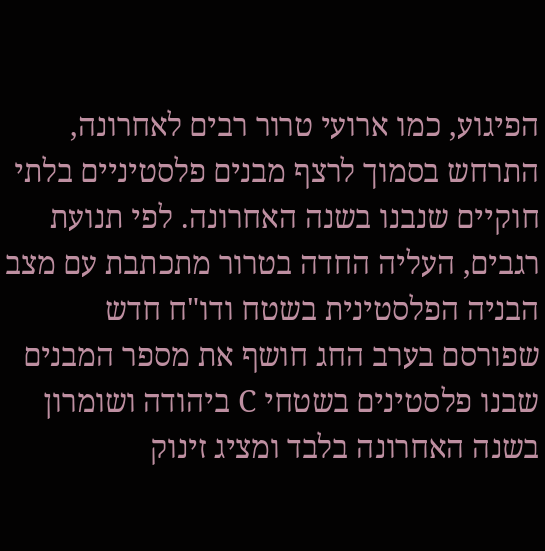הפיגוע, כמו ארועי טרור רבים לאחרונה, התרחש בסמוך לרצף מבנים פלסטיניים בלתי חוקיים שנבנו בשנה האחרונה. לפי תנועת רגבים, העליה החדה בטרור מתכתבת עם מצב הבניה הפלסטינית בשטח ודו"ח חדש שפורסם בערב החג חושף את מספר המבנים שבנו פלסטינים בשטחי C ביהודה ושומרון בשנה האחרונה בלבד ומציג זינוק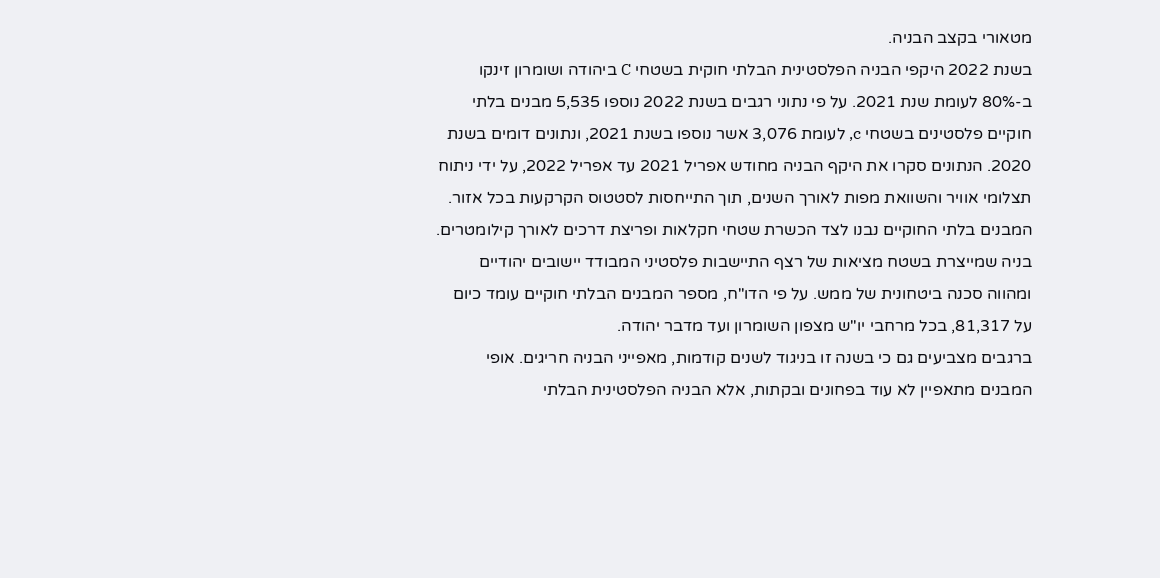מטאורי בקצב הבניה.
בשנת 2022 היקפי הבניה הפלסטינית הבלתי חוקית בשטחי C ביהודה ושומרון זינקו ב-80% לעומת שנת 2021. על פי נתוני רגבים בשנת 2022 נוספו 5,535 מבנים בלתי חוקיים פלסטינים בשטחי c, לעומת 3,076 אשר נוספו בשנת 2021, ונתונים דומים בשנת 2020. הנתונים סקרו את היקף הבניה מחודש אפריל 2021 עד אפריל 2022, על ידי ניתוח תצלומי אוויר והשוואת מפות לאורך השנים, תוך התייחסות לסטטוס הקרקעות בכל אזור. המבנים בלתי החוקיים נבנו לצד הכשרת שטחי חקלאות ופריצת דרכים לאורך קילומטרים. בניה שמייצרת בשטח מציאות של רצף התיישבות פלסטיני המבודד יישובים יהודיים ומהווה סכנה ביטחונית של ממש. על פי הדו"ח, מספר המבנים הבלתי חוקיים עומד כיום על 81,317, בכל מרחבי יו"ש מצפון השומרון ועד מדבר יהודה.
ברגבים מצביעים גם כי בשנה זו בניגוד לשנים קודמות, מאפייני הבניה חריגים. אופי המבנים מתאפיין לא עוד בפחונים ובקתות, אלא הבניה הפלסטינית הבלתי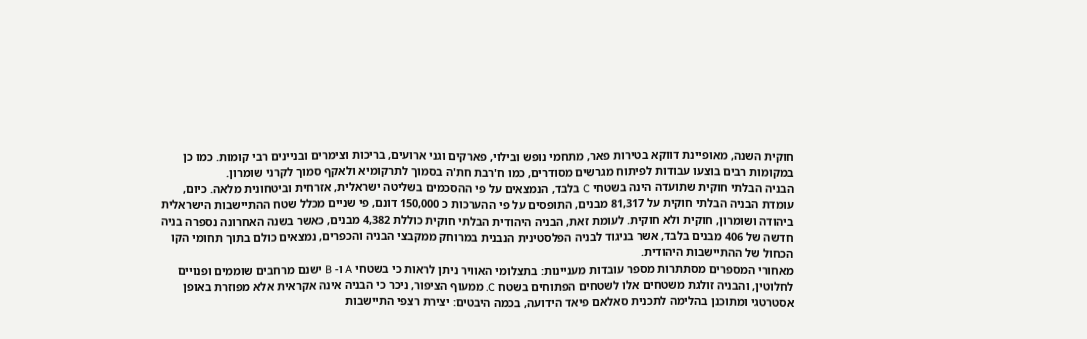חוקית השנה, מאופיינת דווקא בטירות פאר, מתחמי נופש ובילוי, פארקים וגני ארועים, בריכות וצימרים ובניינים רבי קומות. כמו כן במקומות רבים בוצעו עבודות לפיתוח מגרשים מסודרים, כמו ח'רבת חת'ה בסמוך לתרקומיא ולאקף סמוך לקרני שומרון.
הבניה הבלתי חוקית שתועדה הינה בשטחי C בלבד, הנמצאים על פי ההסכמים בשליטה ישראלית, אזרחית וביטחונית מלאה. כיום, עומדת הבניה הבלתי חוקית על 81,317 מבנים, התופסים על פי ההערכות כ 150,000 דונם, פי שניים מכלל שטח ההתיישבות הישראלית ביהודה ושומרון, חוקית ולא חוקית. לעומת זאת, הבניה היהודית הבלתי חוקית כוללת 4,382 מבנים, כאשר בשנה האחרונה נספרה בניה חדשה של 406 מבנים בלבד, אשר בניגוד לבניה הפלסטינית הנבנית במרוחק ממקבצי הבניה והכפרים, נמצאים כולם בתוך תחומי הקו הכחול של ההתיישבות היהודית.
מאחורי המספרים מסתתרות מספר עובדות מעניינות: בתצלומי האוויר ניתן לראות כי בשטחי A ו- B ישנם מרחבים שוממים ופנויים לחלוטין, והבניה זולגת משטחים אלו לשטחים הפתוחים בשטח C. ממעוף הציפור, ניכר כי הבניה אינה אקראית אלא מפוזרת באופן אסטרטגי ומתוכנן בהלימה לתכנית סאלאם פיאד הידועה, בכמה היבטים: יצירת רצפי התיישבות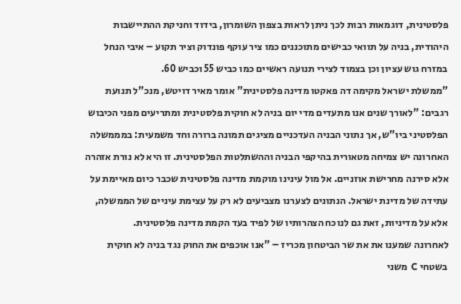פלסטינית, דוגמאות רבות לכך ניתן לראות בצפון השומרון, בידוד וחניקת ההתיישבות היהודית, בניה על תוואי כבישים מתוכננים כמו ציר עוקף פונדוק וציר תקוע – איבי הנחל במזרח גוש עציון וכן בצמוד לצירי תנועה ראשיים כמו כביש 55 וכביש 60.
"ממשלת ישראל מקימה דה פאקטו מדינה פלסטינית" אומר מאיר דויטש, מנכ"ל תנועת רגבים: "לאורך שנים אנו מתעדים מדי יום בניה לא חוקית פלסטינית ומתריעים מפני הכיבוש הפלסטיני ביו"ש, אך נתוני הבניה העדכניים מציגים תמונה ברורה וחד משמעית: במממשלה האחרונה יש צמיחה מטאורית בהיקפי הבניה וההשתלטות הפלסטינית. זו היא לא נורת אזהרה אלא סירנה מחרישת אוזניים. אל מול עינינו מוקמת מדינה פלסטינית שכבר כיום מאיימת על עתידה של מדינת ישראל. הנתונים לצערנו מצביעים לא רק על עצימת עיניים של הממשלה, אלא על מדיניות, זאת גם לנוכח הצהרותיו של לפיד בעד הקמת מדינה פלסטינית.
לאחרונה שמענו את את שר הביטחון מכריז – "אנו אוכפים את החוק נגד בניה לא חוקית בשטחי C משני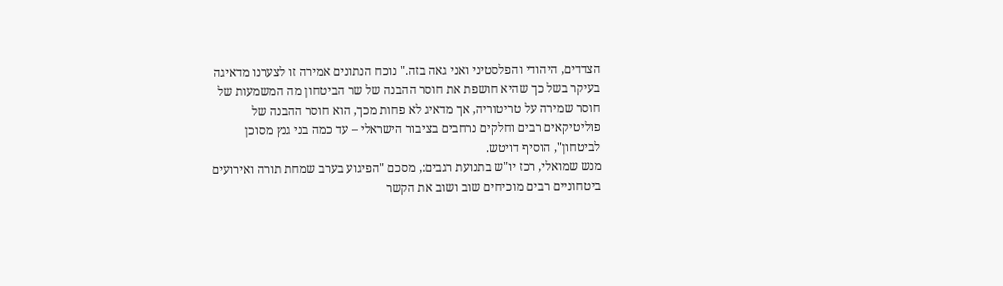הצדדים, היהודי והפלסטיני ואני גאה בזה." נוכח הנתונים אמירה זו לצערנו מדאיגה בעיקר בשל כך שהיא חושפת את חוסר ההבנה של שר הביטחון מה המשמעות של חוסר שמירה על טריטוריה, אך מדאיג לא פחות מכך, הוא חוסר ההבנה של פוליטיקאים רבים וחלקים נרחבים בציבור הישראלי – עד כמה בני גנץ מסוכן לביטחון", הוסיף דויטש.
מנש שמואלי, רכז יו"ש בתנועת רגבים:, מסכם "הפיגוע בערב שמחת תורה ואירועים ביטחוניים רבים מוכיחים שוב ושוב את הקשר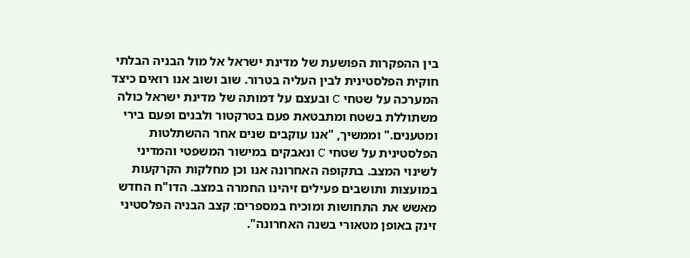בין ההפקרות הפושעת של מדינת ישראל אל מול הבניה הבלתי חוקית הפלסטינית לבין העליה בטרור. שוב ושוב אנו רואים כיצד המערכה על שטחי C ובעצם על דמותה של מדינת ישראל כולה משתוללת בשטח ומתבטאת פעם בטרקטור ולבנים ופעם בירי ומטענים." וממשיך, "אנו עוקבים שנים אחר ההשתלטות הפלסטינית על שטחי C ונאבקים במישור המשפטי והמדיני לשינוי המצב. בתקופה האחרונה אנו וכן מחלקות הקרקעות במועצות ותושבים פעילים זיהינו החמרה במצב. הדו"ח החדש מאשש את התחושות ומוכיח במספרים: קצב הבניה הפלסטיני זינק באופן מטאורי בשנה האחרונה".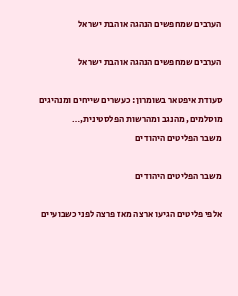הערבים שמחפשים הנהגה אוהבת ישראל

הערבים שמחפשים הנהגה אוהבת ישראל

סעודת איפטאר בשומרון: כעשרים שייחים ומנהיגים מוסלמים, מהנגב ומהרשות הפלסטינית,…
משבר הפליטים היהודים

משבר הפליטים היהודים

אלפי פליטים הגיעו ארצה מאז פרצה לפני כשבועיים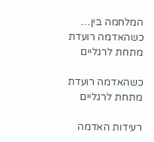המלחמה בין…
כשהאדמה רועדת מתחת לרגליים

כשהאדמה רועדת מתחת לרגליים

רעידות האדמה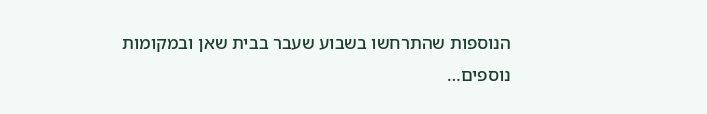הנוספות שהתרחשו בשבוע שעבר בבית שאן ובמקומות נוספים…